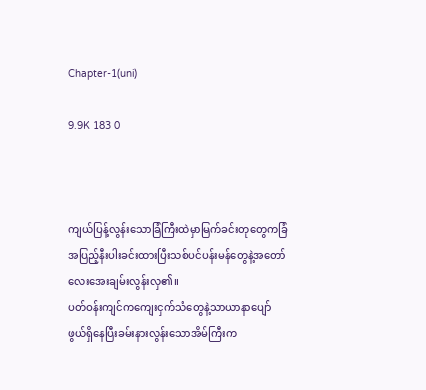Chapter-1(uni)

9.9K 183 0



ကျယ်ပြန့်လွန်းသောခြံကြီးထဲမှာမြက်ခင်းတုတွေကခြံအပြည့်နီးပါးခင်းထားပြီးသစ်ပင်ပန်းမန်တွေနဲ့အတော်လေးအေးချမ်းလွန်းလှ၏။
ပတ်ဝန်းကျင်ကကျေးငှက်သံတွေနဲ့သာယာနာပျော်ဖွယ်ရှိနေပြီးခမ်းနားလွန်းသောအိမ်ကြီးက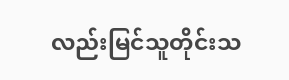လည်းမြင်သူတိုင်းသ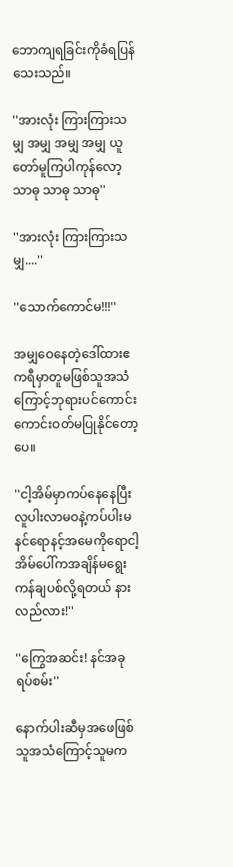ဘောကျရခြင်းကိုခံရပြန်သေးသည်။

''အားလုံး ကြားကြားသမျှ အမျှ အမျှ အမျှ ယူတော်မူကြပါကုန်လော့ သာဓု သာဓု သာဓု''

''အားလုံး ကြားကြားသမျှ....''

''သောက်ကောင်မ!!!''

အမျှဝေနေတဲ့ဒေါ်ထားဧကရီမှာတူမဖြစ်သူအသံကြောင့်ဘုရားပင်ကောင်းကောင်းဝတ်မပြုနိုင်တော့ပေ။

''ငါ့အိမ်မှာကပ်နေနေပြီးလူပါးလာမဝနဲ့ကပ်ပါးမ နင်ရောနင့်အမေကိုရောငါ့အိမ်ပေါ်ကအချိန်မရွေးကန်ချပစ်လို့ရတယ် နားလည်လား!''

''ကြွေအဆင်း! နင်အခုရပ်စမ်း''

နောက်ပါးဆီမှအဖေဖြစ်သူအသံကြောင့်သူမက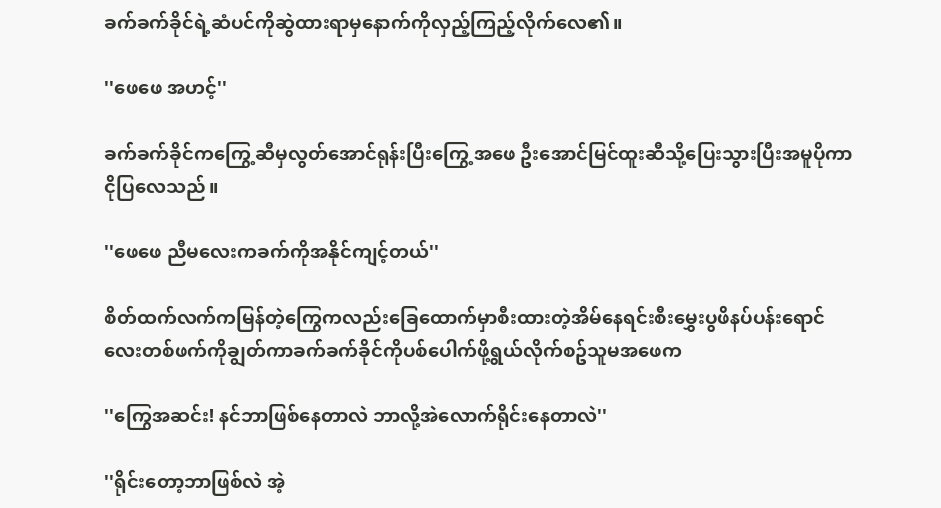ခက်ခက်ခိုင်ရဲ့ဆံပင်ကိုဆွဲထားရာမှနောက်ကိုလှည့်ကြည့်လိုက်လေ၏။

''ဖေဖေ အဟင့်''

ခက်ခက်ခိုင်ကကြွေ့ဆီမှလွတ်အောင်ရုန်းပြီးကြွေ့အဖေ ဦးအောင်မြင်ထူးဆီသို့ပြေးသွားပြီးအမူပိုကာငိုပြလေသည်။

''ဖေဖေ ညီမလေးကခက်ကိုအနိုင်ကျင့်တယ်''

စိတ်ထက်လက်ကမြန်တဲ့ကြွေကလည်းခြေထောက်မှာစီးထားတဲ့အိမ်နေရင်းစီးမွှေးပွဖိနပ်ပန်းရောင်လေးတစ်ဖက်ကိုချွတ်ကာခက်ခက်ခိုင်ကိုပစ်ပေါက်ဖို့ရွယ်လိုက်စဥ်သူမအဖေက

''ကြွေအဆင်း! နင်ဘာဖြစ်နေတာလဲ ဘာလို့အဲလောက်ရိုင်းနေတာလဲ''

''ရိုင်းတော့ဘာဖြစ်လဲ အဲ့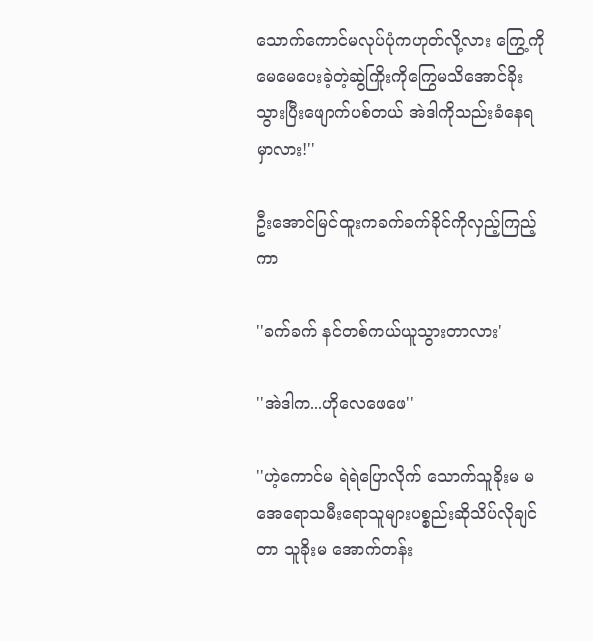သောက်ကောင်မလုပ်ပုံကဟုတ်လို့လား ကြွေ့ကိုမေမေပေးခဲ့တဲ့ဆွဲကြိုးကိုကြွေမသိအောင်ခိုးသွားပြီးဖျောက်ပစ်တယ် အဲဒါကိုသည်းခံနေရမှာလား!''

ဦးအောင်မြင်ထူးကခက်ခက်ခိုင်ကိုလှည့်ကြည့်ကာ

''ခက်ခက် နင်တစ်ကယ်ယူသွားတာလား'

''အဲဒါက...ဟိုလေဖေဖေ''

''ဟဲ့ကောင်မ ရဲရဲပြောလိုက် သောက်သူခိုးမ မအေရောသမီးရောသူများပစ္စည်းဆိုသိပ်လိုချင်တာ သူခိုးမ အောက်တန်း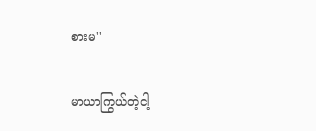စားမ''

မာယာကြွယ်တဲ့ငါ့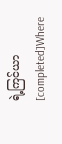ရဲ့ကြင်ယာ[completed]Where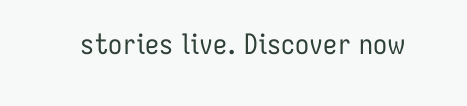stories live. Discover now